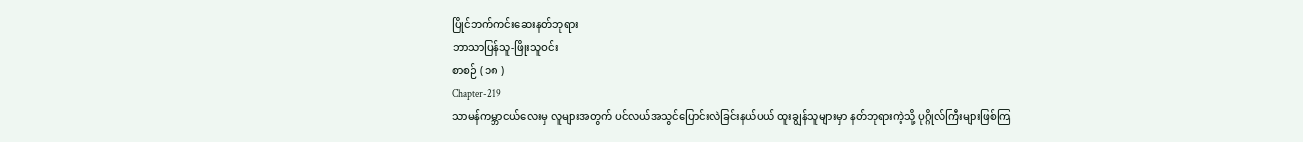ပြိုင်ဘက်ကင်းဆေးနတ်ဘုရား
ဘာသာပြန်သူ-ဖြိုးသူဝင်း
စာစဉ် ( ၁၈ )
Chapter-219
သာမန်ကမ္ဘာငယ်လေးမှ လူများအတွက် ပင်လယ်အသွင်ပြောင်းလဲခြင်းနယ်ပယ် ထူးချွန်သူများမှာ နတ်ဘုရားကဲ့သို့ ပုဂ္ဂိုလ်ကြီးများဖြစ်ကြ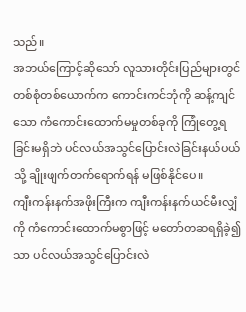သည်။
အဘယ်ကြောင့်ဆိုသော် လူသားတိုင်းပြည်များတွင် တစ်စုံတစ်ယောက်က ကောင်းကင်ဘုံကို ဆန့်ကျင်သော ကံကောင်းထောက်မမှုတစ်ခုကို ကြုံတွေ့ရခြင်းမရှိဘဲ ပင်လယ်အသွင်ပြောင်းလဲခြင်းနယ်ပယ်သို့ ချိုးဖျက်တက်ရောက်ရန် မဖြစ်နိုင်ပေ။
ကျီးကန်းနက်အဖိုးကြီးက ကျီးကန်းနက်ယင်မီးလျှံကို ကံကောင်းထောက်မစွာဖြင့် မတော်တဆရရှိခဲ့၍သာ ပင်လယ်အသွင်ပြောင်းလဲ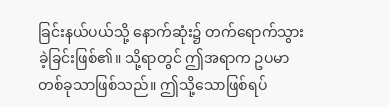ခြင်းနယ်ပယ်သို့ နောက်ဆုံး၌ တက်ရောက်သွားခဲ့ခြင်းဖြစ်၏။ သို့ရာတွင် ဤအရာက ဥပမာတစ်ခုသာဖြစ်သည်။ ဤသို့သောဖြစ်ရပ်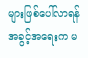များဖြစ်ပေါ်လာရန် အခွင့်အရေးက မ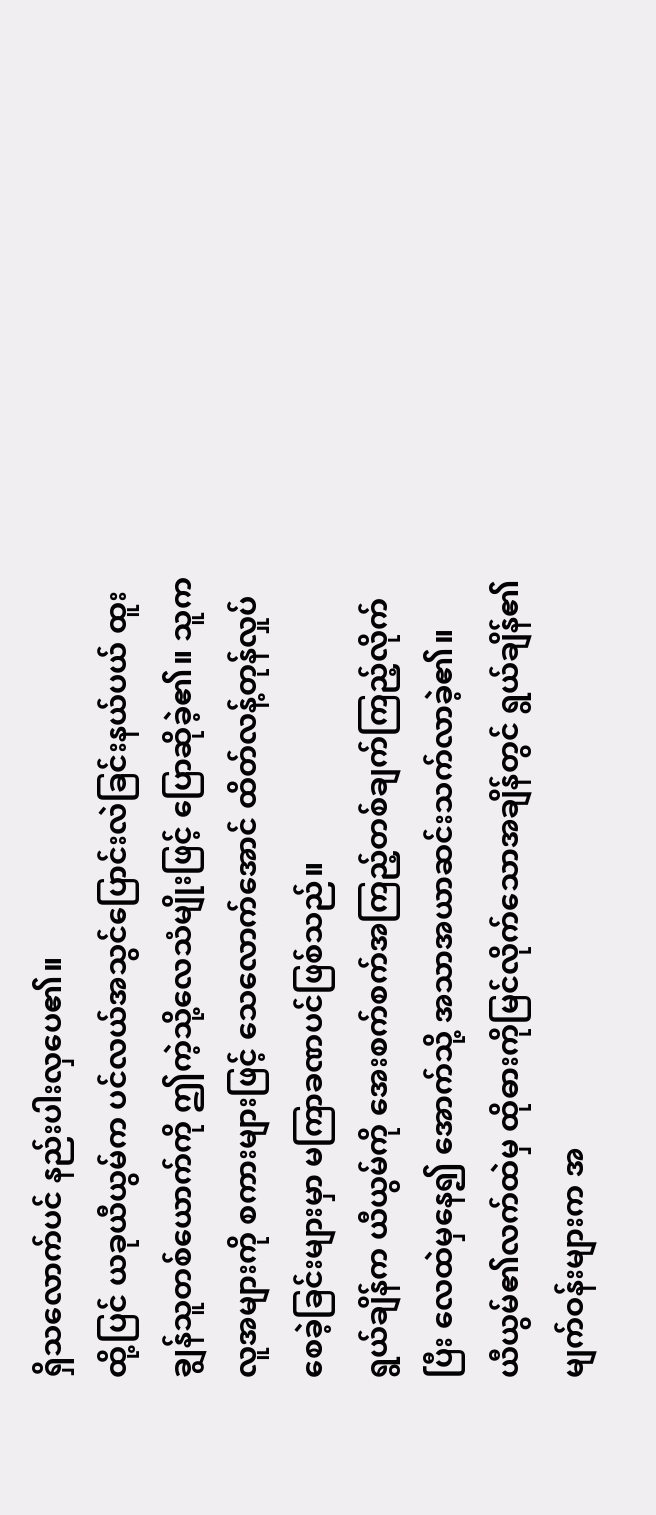ရှိသလောက်ပင် နည်းပါးလှပေ၏။
ထို့ပြင် ယခုယီယွမ်က ပင်လယ်အသွင်ပြောင်းလဲခြင်းနယ်ပယ် ထူးချွန်သူတစ်ယောက်ကို ဤကဲ့သို့လေသံမျိုးဖြင့် ပြောဆိုခဲ့၏။ သူကလူအများကို စကားများဖြင့် သေလောက်အောင် ထိတ်လန့်တုန်လှုပ်စေခဲ့ခြင်းများမှာ မကြာခဏပင်ဖြစ်သည်။
ရွယ်ချိန်က ယီယွမ်ကို အေးစက်စက်အကြည့်တစ်ချက်ကြည့်လိုက်ပြီး လေထဲမှနေ၍ အောက်သို့ အသာအယာဆင်းသက်လာခဲ့၏။
ယီယွမ်၏လက်ထဲမှ ထိုဓားကိုမြင်လိုက်သောအချိန်တွင် ရွယ်ချိန်၏ မျက်ဝန်းများက အ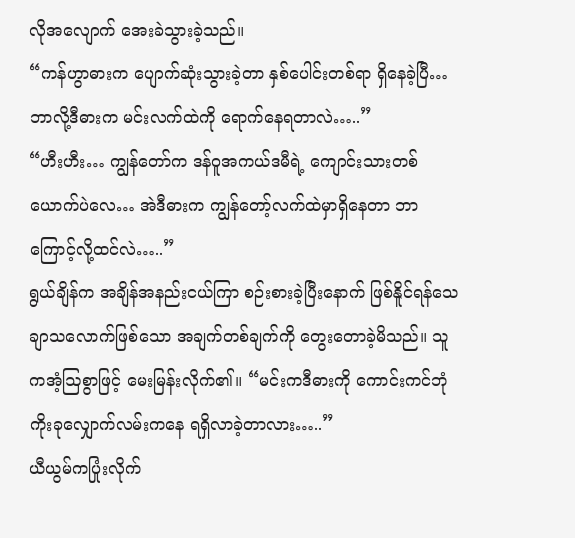လိုအလျောက် အေးခဲသွားခဲ့သည်။
“ကန်ဟွာဓားက ပျောက်ဆုံးသွားခဲ့တာ နှစ်ပေါင်းတစ်ရာ ရှိနေခဲ့ပြီ… ဘာလို့ဒီဓားက မင်းလက်ထဲကို ရောက်နေရတာလဲ…..”
“ဟီးဟီး… ကျွန်တော်က ဒန်ဝူအကယ်ဒမီရဲ့ ကျောင်းသားတစ်ယောက်ပဲလေ… အဲဒီဓားက ကျွန်တော့်လက်ထဲမှာရှိနေတာ ဘာကြောင့်လို့ထင်လဲ…..”
ရွယ်ချိန်က အချိန်အနည်းငယ်ကြာ စဉ်းစားခဲ့ပြီးနောက် ဖြစ်နိူင်ရန်သေချာသလောက်ဖြစ်သော အချက်တစ်ချက်ကို တွေးတောခဲ့မိသည်။ သူကအံ့ဩစွာဖြင့် မေးမြန်းလိုက်၏။ “မင်းကဒီဓားကို ကောင်းကင်ဘုံကိုးခုလျှောက်လမ်းကနေ ရရှိလာခဲ့တာလား…..”
ယီယွမ်ကပြုံးလိုက်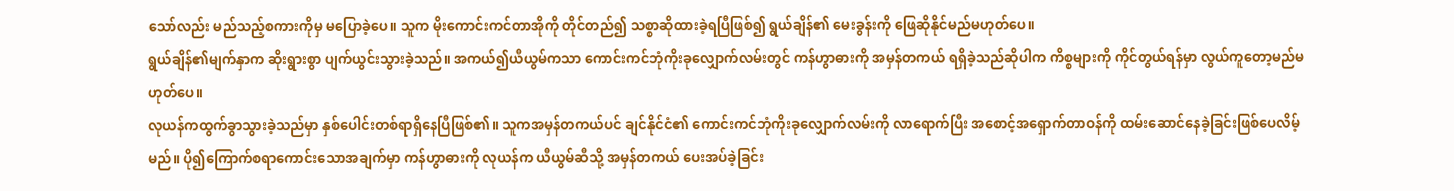သော်လည်း မည်သည့်စကားကိုမှ မပြောခဲ့ပေ။ သူက မိုးကောင်းကင်တာအိုကို တိုင်တည်၍ သစ္စာဆိုထားခဲ့ရပြီဖြစ်၍ ရွယ်ချိန်၏ မေးခွန်းကို ဖြေဆိုနိုင်မည်မဟုတ်ပေ။
ရွယ်ချိန်၏မျက်နှာက ဆိုးရွားစွာ ပျက်ယွင်းသွားခဲ့သည်။ အကယ်၍ယီယွမ်ကသာ ကောင်းကင်ဘုံကိုးခုလျှောက်လမ်းတွင် ကန်ဟွာဓားကို အမှန်တကယ် ရရှိခဲ့သည်ဆိုပါက ကိစ္စများကို ကိုင်တွယ်ရန်မှာ လွယ်ကူတော့မည်မဟုတ်ပေ။
လုယန်ကထွက်ခွာသွားခဲ့သည်မှာ နှစ်ပေါင်းတစ်ရာရှိနေပြီဖြစ်၏။ သူကအမှန်တကယ်ပင် ချင်နိုင်ငံ၏ ကောင်းကင်ဘုံကိုးခုလျှောက်လမ်းကို လာရောက်ပြီး အစောင့်အရှောက်တာဝန်ကို ထမ်းဆောင်နေခဲ့ခြင်းဖြစ်ပေလိမ့်မည်။ ပို၍ကြောက်စရာကောင်းသောအချက်မှာ ကန်ဟွာဓားကို လုယန်က ယီယွမ်ဆီသို့ အမှန်တကယ် ပေးအပ်ခဲ့ခြင်း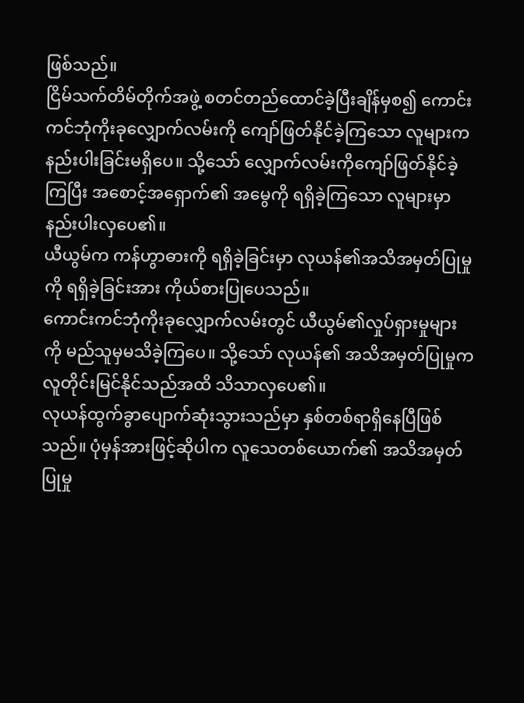ဖြစ်သည်။
ငြိမ်သက်တိမ်တိုက်အဖွဲ့ စတင်တည်ထောင်ခဲ့ပြီးချိန်မှစ၍ ကောင်းကင်ဘုံကိုးခုလျှောက်လမ်းကို ကျော်ဖြတ်နိုင်ခဲ့ကြသော လူများက နည်းပါးခြင်းမရှိပေ။ သို့သော် လျှောက်လမ်းကိုကျော်ဖြတ်နိုင်ခဲ့ကြပြီး အစောင့်အရှောက်၏ အမွေကို ရရှိခဲ့ကြသော လူများမှာ နည်းပါးလှပေ၏။
ယီယွမ်က ကန်ဟွာဓားကို ရရှိခဲ့ခြင်းမှာ လုယန်၏အသိအမှတ်ပြုမှုကို ရရှိခဲ့ခြင်းအား ကိုယ်စားပြုပေသည်။
ကောင်းကင်ဘုံကိုးခုလျှောက်လမ်းတွင် ယီယွမ်၏လှုပ်ရှားမှုများကို မည်သူမှမသိခဲ့ကြပေ။ သို့သော် လုယန်၏ အသိအမှတ်ပြုမှုက လူတိုင်းမြင်နိုင်သည်အထိ သိသာလှပေ၏။
လုယန်ထွက်ခွာပျောက်ဆုံးသွားသည်မှာ နှစ်တစ်ရာရှိနေပြီဖြစ်သည်။ ပုံမှန်အားဖြင့်ဆိုပါက လူသေတစ်ယောက်၏ အသိအမှတ်ပြုမှု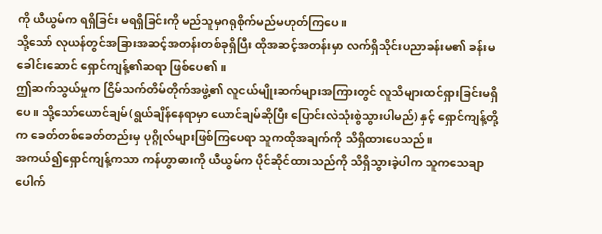ကို ယီယွမ်က ရရှိခြင်း မရရှိခြင်းကို မည်သူမှဂရုစိုက်မည်မဟုတ်ကြပေ။
သို့သော် လုယန်တွင်အခြားအဆင့်အတန်းတစ်ခုရှိပြီး ထိုအဆင့်အတန်းမှာ လက်ရှိသိုင်းပညာခန်းမ၏ ခန်းမခေါင်းဆောင် ရှောင်ကျန့်၏ဆရာ ဖြစ်ပေ၏။
ဤဆက်သွယ်မှုက ငြိမ်သက်တိမ်တိုက်အဖွဲ့၏ လူငယ်မျိုးဆက်များအကြားတွင် လူသိများထင်ရှားခြင်းမရှိပေ။ သို့သော်ယောင်ချမ်(ရွယ်ချိန်နေရာမှာ ယောင်ချမ်ဆိုပြီး ပြောင်းလဲသုံးစွဲသွားပါမည်) နှင့် ရှောင်ကျန့်တို့က ခေတ်တစ်ခေတ်တည်းမှ ပုဂ္ဂိုလ်များဖြစ်ကြပေရာ သူကထိုအချက်ကို သိရှိထားပေသည်။
အကယ်၍ရှောင်ကျန့်ကသာ ကန်ဟွာဓားကို ယီယွမ်က ပိုင်ဆိုင်ထားသည်ကို သိရှိသွားခဲ့ပါက သူကသေချာပေါက်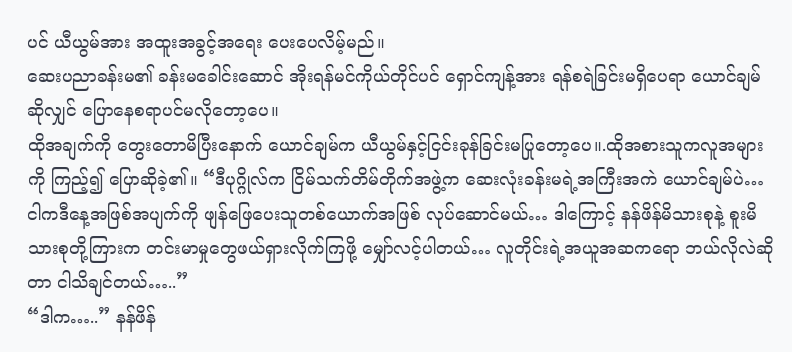ပင် ယီယွမ်အား အထူးအခွင့်အရေး ပေးပေလိမ့်မည်။
ဆေးပညာခန်းမ၏ ခန်းမခေါင်းဆောင် အိုးရန်မင်ကိုယ်တိုင်ပင် ရှောင်ကျန့်အား ရန်စရဲခြင်းမရှိပေရာ ယောင်ချမ်ဆိုလျှင် ပြောနေစရာပင်မလိုတော့ပေ။
ထိုအချက်ကို တွေးတောမိပြီးနောက် ယောင်ချမ်က ယီယွမ်နှင့်ငြင်းခုန်ခြင်းမပြုတော့ပေ။.ထိုအစားသူကလူအများကို ကြည့်၍ ပြောဆိုခဲ့၏။ “ဒီပုဂ္ဂိုလ်က ငြိမ်သက်တိမ်တိုက်အဖွဲ့က ဆေးလုံးခန်းမရဲ့အကြီးအကဲ ယောင်ချမ်ပဲ… ငါကဒီနေ့အဖြစ်အပျက်ကို ဖျန်ဖြေပေးသူတစ်ယောက်အဖြစ် လုပ်ဆောင်မယ်… ဒါကြောင့် နန်ဖိန်မိသားစုနဲ့ စူးမိသားစုတို့ကြားက တင်းမာမှုတွေဖယ်ရှားလိုက်ကြဖို့ မျှော်လင့်ပါတယ်… လူတိုင်းရဲ့အယူအဆကရော ဘယ်လိုလဲဆိုတာ ငါသိချင်တယ်…..”
“ဒါက…..” နန်ဖိန်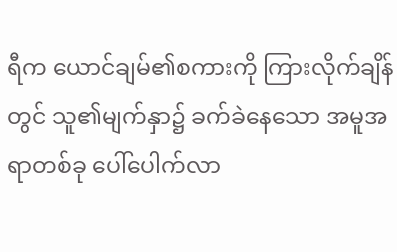ရီက ယောင်ချမ်၏စကားကို ကြားလိုက်ချိန်တွင် သူ၏မျက်နှာ၌ ခက်ခဲနေသော အမူအရာတစ်ခု ပေါ်ပေါက်လာ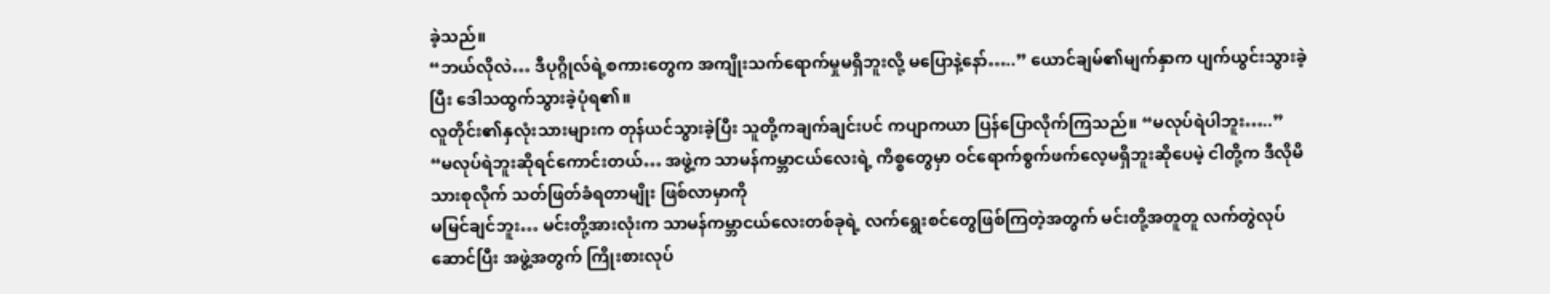ခဲ့သည်။
“ဘယ်လိုလဲ… ဒီပုဂ္ဂိုလ်ရဲ့စကားတွေက အကျိုးသက်ရောက်မှုမရှိဘူးလို့ မပြောနဲ့နော်…..” ယောင်ချမ်၏မျက်နှာက ပျက်ယွင်းသွားခဲ့ပြီး ဒေါသထွက်သွားခဲ့ပုံရ၏။
လူတိုင်း၏နှလုံးသားများက တုန်ယင်သွားခဲ့ပြီး သူတို့ကချက်ချင်းပင် ကပျာကယာ ပြန်ပြောလိုက်ကြသည်။ “မလုပ်ရဲပါဘူး…..”
“မလုပ်ရဲဘူးဆိုရင်ကောင်းတယ်… အဖွဲ့က သာမန်ကမ္ဘာငယ်လေးရဲ့ ကိစ္စတွေမှာ ဝင်ရောက်စွက်ဖက်လေ့မရှိဘူးဆိုပေမဲ့ ငါတို့က ဒီလိုမိသားစုလိုက် သတ်ဖြတ်ခံရတာမျိုး ဖြစ်လာမှာကို
မမြင်ချင်ဘူး… မင်းတို့အားလုံးက သာမန်ကမ္ဘာငယ်လေးတစ်ခုရဲ့ လက်ရွေးစင်တွေဖြစ်ကြတဲ့အတွက် မင်းတို့အတူတူ လက်တွဲလုပ်ဆောင်ပြီး အဖွဲ့အတွက် ကြိုးစားလုပ်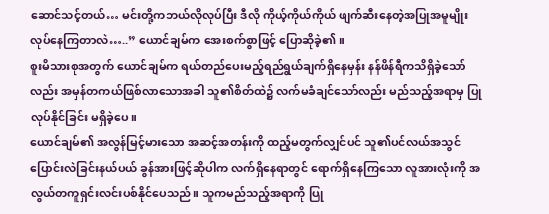ဆောင်သင့်တယ်… မင်းတို့ကဘယ်လိုလုပ်ပြီး ဒီလို ကိုယ့်ကိုယ်ကိုယ် ဖျက်ဆီးနေတဲ့အပြုအမူမျိုး လုပ်နေကြတာလဲ…..” ယောင်ချမ်က အေးစက်စွာဖြင့် ပြောဆိုခဲ့၏။
စူးမိသားစုအတွက် ယောင်ချမ်က ရယ်တည်ပေးမည့်ရည်ရွယ်ချက်ရှိနေမှန်း နန်ဖိန်ရီကသိရှိခဲ့သော်လည်း အမှန်တကယ်ဖြစ်လာသောအခါ သူ၏စိတ်ထဲ၌ လက်မခံချင်သော်လည်း မည်သည့်အရာမှ ပြုလုပ်နိုင်ခြင်း မရှိခဲ့ပေ။
ယောင်ချမ်၏ အလွန်မြင့်မားသော အဆင့်အတန်းကို ထည့်မတွက်လျှင်ပင် သူ၏ပင်လယ်အသွင်ပြောင်းလဲခြင်းနယ်ပယ် ခွန်အားဖြင့်ဆိုပါက လက်ရှိနေရာတွင် ရောက်ရှိနေကြသော လူအားလုံးကို အလွယ်တကူရှင်းလင်းပစ်နိုင်ပေသည်။ သူကမည်သည့်အရာကို ပြု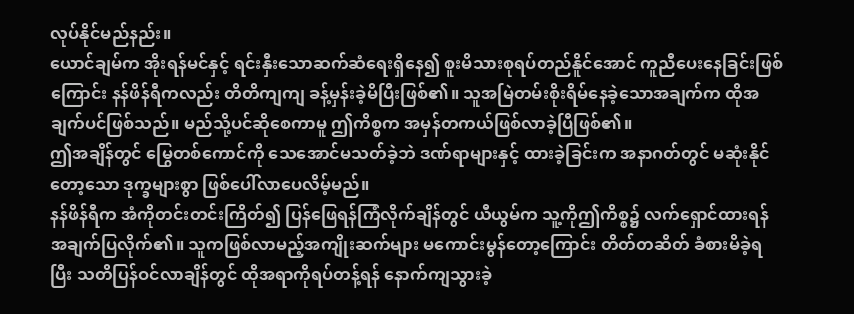လုပ်နိုင်မည်နည်း။
ယောင်ချမ်က အိုးရန်မင်နှင့် ရင်းနှီးသောဆက်ဆံရေးရှိနေ၍ စူးမိသားစုရပ်တည်နိူင်အောင် ကူညီပေးနေခြင်းဖြစ်ကြောင်း နန်ဖိန်ရီကလည်း တိတိကျကျ ခန့်မှန်းခဲ့မိပြီးဖြစ်၏။ သူအမြဲတမ်းစိုးရိမ်နေခဲ့သောအချက်က ထိုအချက်ပင်ဖြစ်သည်။ မည်သို့ပင်ဆိုစေကာမူ ဤကိစ္စက အမှန်တကယ်ဖြစ်လာခဲ့ပြီဖြစ်၏။
ဤအချိန်တွင် မြွေတစ်ကောင်ကို သေအောင်မသတ်ခဲ့ဘဲ ဒဏ်ရာများနှင့် ထားခဲ့ခြင်းက အနာဂတ်တွင် မဆုံးနိုင်တော့သော ဒုက္ခများစွာ ဖြစ်ပေါ်လာပေလိမ့်မည်။
နန်ဖိန်ရီက အံကိုတင်းတင်းကြိတ်၍ ပြန်ဖြေရန်ကြံလိုက်ချိန်တွင် ယီယွမ်က သူ့ကိုဤကိစ္စ၌ လက်ရှောင်ထားရန် အချက်ပြလိုက်၏။ သူကဖြစ်လာမည့်အကျိုးဆက်များ မကောင်းမွန်တော့ကြောင်း တိတ်တဆိတ် ခံစားမိခဲ့ရပြီး သတိပြန်ဝင်လာချိန်တွင် ထိုအရာကိုရပ်တန့်ရန် နောက်ကျသွားခဲ့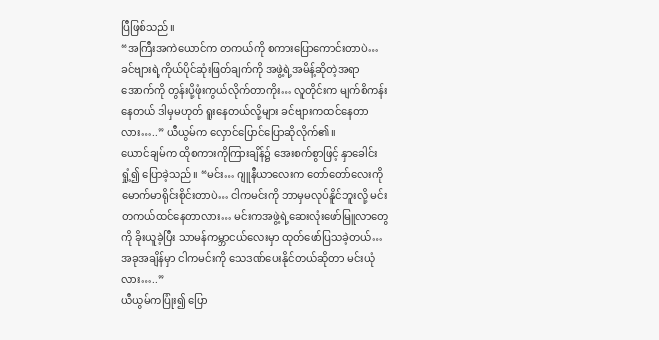ပြီဖြစ်သည်။
“အကြီးအကဲယောင်က တကယ်ကို စကားပြောကောင်းတာပဲ… ခင်ဗျားရဲ့ကိုယ်ပိုင်ဆုံးဖြတ်ချက်ကို အဖွဲ့ရဲ့အမိန့်ဆိုတဲ့အရာအောက်ကို တွန်းပို့ဖုံးကွယ်လိုက်တာကိုး… လူတိုင်းက မျက်စိကန်းနေတယ် ဒါမှမဟုတ် ရူးနေတယ်လို့များ ခင်ဗျားကထင်နေတာလား…..” ယီယွမ်က လှောင်ပြောင်ပြောဆိုလိုက်၏။
ယောင်ချမ်က ထိုစကားကိုကြားချိန်၌ အေးစက်စွာဖြင့် နှာခေါင်းရှုံ့၍ ပြောခဲ့သည်။ “မင်း… ဂျူနီယာလေးက တော်တော်လေးကို မောက်မာရိုင်းစိုင်းတာပဲ… ငါကမင်းကို ဘာမှမလုပ်နိူင်ဘူးလို့ မင်းတကယ်ထင်နေတာလား… မင်းကအဖွဲ့ရဲ့ဆေးလုံးဖော်မြူလာတွေကို ခိုးယူခဲ့ပြီး သာမန်ကမ္ဘာငယ်လေးမှာ ထုတ်ဖော်ပြသခဲ့တယ်… အခုအချိန်မှာ ငါကမင်းကို သေဒဏ်ပေးနိုင်တယ်ဆိုတာ မင်းယုံလား…..”
ယီယွမ်ကပြုံး၍ ပြော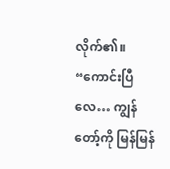လိုက်၏။ “ကောင်းပြီလေ… ကျွန်တော့်ကို မြန်မြန်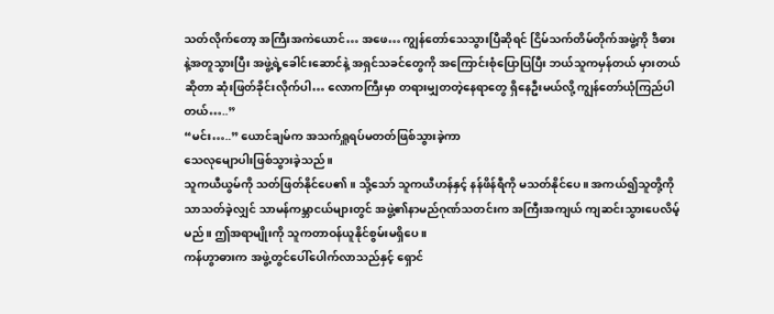သတ်လိုက်တော့ အကြီးအကဲယောင်… အဖေ… ကျွန်တော်သေသွားပြီဆိုရင် ငြိမ်သက်တိမ်တိုက်အဖွဲ့ကို ဒီဓားနဲ့အတူသွားပြီး အဖွဲ့ရဲ့ခေါင်းဆောင်နဲ့ အရှင်သခင်တွေကို အကြောင်းစုံပြောပြပြီး ဘယ်သူကမှန်တယ် မှားတယ်ဆိုတာ ဆုံးဖြတ်ခိုင်းလိုက်ပါ… လောကကြီးမှာ တရားမျှတတဲ့နေရာတွေ ရှိနေဦးမယ်လို့ ကျွန်တော်ယုံကြည်ပါတယ်…..”
“မင်း…..” ယောင်ချမ်က အသက်ရှူရပ်မတတ်ဖြစ်သွားခဲ့ကာ
သေလုမျောပါးဖြစ်သွားခဲ့သည်။
သူကယီယွမ်ကို သတ်ဖြတ်နိုင်ပေ၏။ သို့သော် သူကယီဟန်နှင့် နန်ဖိန်ရီကို မသတ်နိုင်ပေ။ အကယ်၍သူတို့ကိုသာသတ်ခဲ့လျှင် သာမန်ကမ္ဘာငယ်များတွင် အဖွဲ့၏နာမည်ဂုဏ်သတင်းက အကြီးအကျယ် ကျဆင်းသွားပေလိမ့်မည်။ ဤအရာမျိုးကို သူကတာဝန်ယူနိုင်စွမ်းမရှိပေ။
ကန်ဟွာဓားက အဖွဲ့တွင်ပေါ်ပေါက်လာသည်နှင့် ရှောင်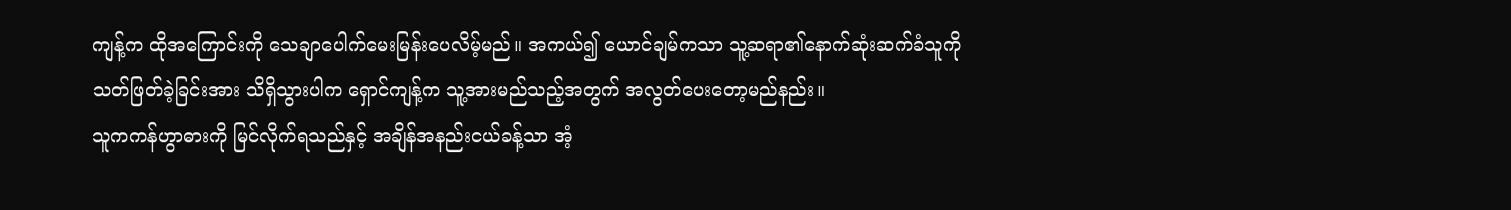ကျန့်က ထိုအကြောင်းကို သေချာပေါက်မေးမြန်းပေလိမ့်မည်။ အကယ်၍ ယောင်ချမ်ကသာ သူ့ဆရာ၏နောက်ဆုံးဆက်ခံသူကို သတ်ဖြတ်ခဲ့ခြင်းအား သိရှိသွားပါက ရှောင်ကျန့်က သူ့အားမည်သည့်အတွက် အလွတ်ပေးတော့မည်နည်း။
သူကကန်ဟွာဓားကို မြင်လိုက်ရသည်နှင့် အချိန်အနည်းငယ်ခန့်သာ အံ့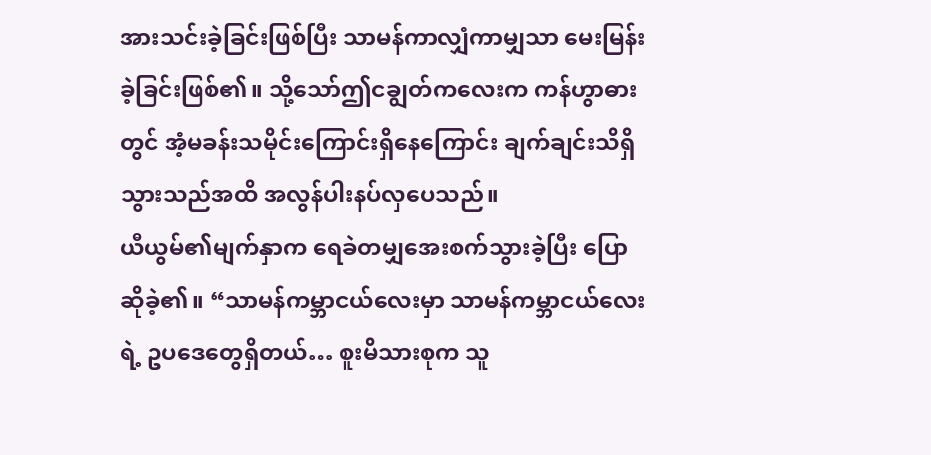အားသင်းခဲ့ခြင်းဖြစ်ပြီး သာမန်ကာလျှံကာမျှသာ မေးမြန်းခဲ့ခြင်းဖြစ်၏။ သို့သော်ဤငချွတ်ကလေးက ကန်ဟွာဓားတွင် အံ့မခန်းသမိုင်းကြောင်းရှိနေကြောင်း ချက်ချင်းသိရှိသွားသည်အထိ အလွန်ပါးနပ်လှပေသည်။
ယီယွမ်၏မျက်နှာက ရေခဲတမျှအေးစက်သွားခဲ့ပြီး ပြောဆိုခဲ့၏။ “သာမန်ကမ္ဘာငယ်လေးမှာ သာမန်ကမ္ဘာငယ်လေးရဲ့ ဥပဒေတွေရှိတယ်… စူးမိသားစုက သူ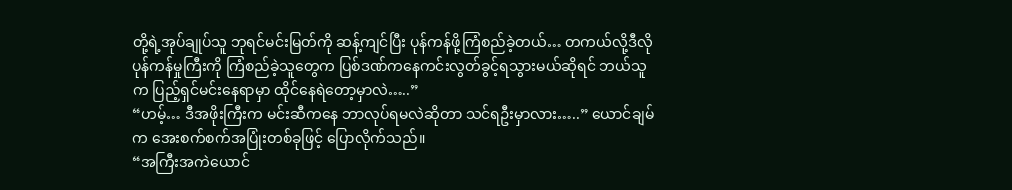တို့ရဲ့အုပ်ချုပ်သူ ဘုရင်မင်းမြတ်ကို ဆန့်ကျင်ပြီး ပုန်ကန်ဖို့ကြံစည်ခဲ့တယ်… တကယ်လို့ဒီလိုပုန်ကန်မှုကြီးကို ကြံစည်ခဲ့သူတွေက ပြစ်ဒဏ်ကနေကင်းလွတ်ခွင့်ရသွားမယ်ဆိုရင် ဘယ်သူက ပြည့်ရှင်မင်းနေရာမှာ ထိုင်နေရဲတော့မှာလဲ…..”
“ဟမ့်… ဒီအဖိုးကြီးက မင်းဆီကနေ ဘာလုပ်ရမလဲဆိုတာ သင်ရဦးမှာလား…..” ယောင်ချမ်က အေးစက်စက်အပြုံးတစ်ခုဖြင့် ပြောလိုက်သည်။
“အကြီးအကဲယောင်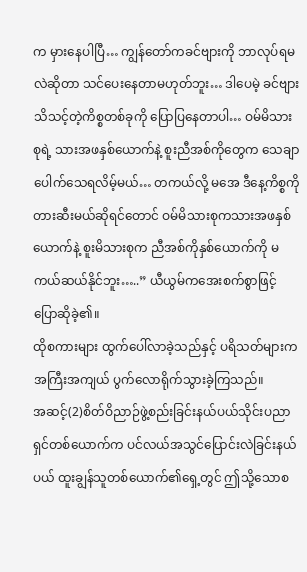က မှားနေပါပြီ… ကျွန်တော်ကခင်ဗျားကို ဘာလုပ်ရမလဲဆိုတာ သင်ပေးနေတာမဟုတ်ဘူး… ဒါပေမဲ့ ခင်ဗျားသိသင့်တဲ့ကိစ္စတစ်ခုကို ပြောပြနေတာပါ… ဝမ်မိသားစုရဲ့ သားအဖနှစ်ယောက်နဲ့ စူးညီအစ်ကိုတွေက သေချာပေါက်သေရလိမ့်မယ်… တကယ်လို့ မအေ ဒီနေ့ကိစ္စကို တားဆီးမယ်ဆိုရင်တောင် ဝမ်မိသားစုကသားအဖနှစ်ယောက်နဲ့ စူးမိသားစုက ညီအစ်ကိုနှစ်ယောက်ကို မကယ်ဆယ်နိုင်ဘူး…..” ယီယွမ်ကအေးစက်စွာဖြင့် ပြောဆိုခဲ့၏။
ထိုစကားများ ထွက်ပေါ်လာခဲ့သည်နှင့် ပရိသတ်များက အကြီးအကျယ် ပွက်လောရိုက်သွားခဲ့ကြသည်။
အဆင့်(2)စိတ်ဝိညာဉ်ဖွဲ့စည်းခြင်းနယ်ပယ်သိုင်းပညာရှင်တစ်ယောက်က ပင်လယ်အသွင်ပြောင်းလဲခြင်းနယ်ပယ် ထူးချွန်သူတစ်ယောက်၏ရှေ့တွင် ဤသို့သောစ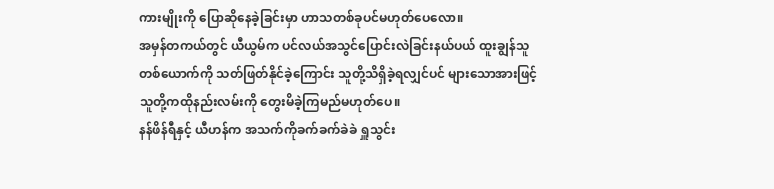ကားမျိုးကို ပြောဆိုနေခဲ့ခြင်းမှာ ဟာသတစ်ခုပင်မဟုတ်ပေလော။
အမှန်တကယ်တွင် ယီယွမ်က ပင်လယ်အသွင်ပြောင်းလဲခြင်းနယ်ပယ် ထူးချွန်သူတစ်ယောက်ကို သတ်ဖြတ်နိုင်ခဲ့ကြောင်း သူတို့သိရှိခဲ့ရလျှင်ပင် များသောအားဖြင့် သူတို့ကထိုနည်းလမ်းကို တွေးမိခဲ့ကြမည်မဟုတ်ပေ။
နန်ဖိန်ရီနှင့် ယီဟန်က အသက်ကိုခက်ခက်ခဲခဲ ရှူသွင်း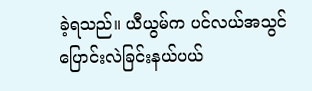ခဲ့ရသည်။ ယီယွမ်က ပင်လယ်အသွင်ပြောင်းလဲခြင်းနယ်ပယ်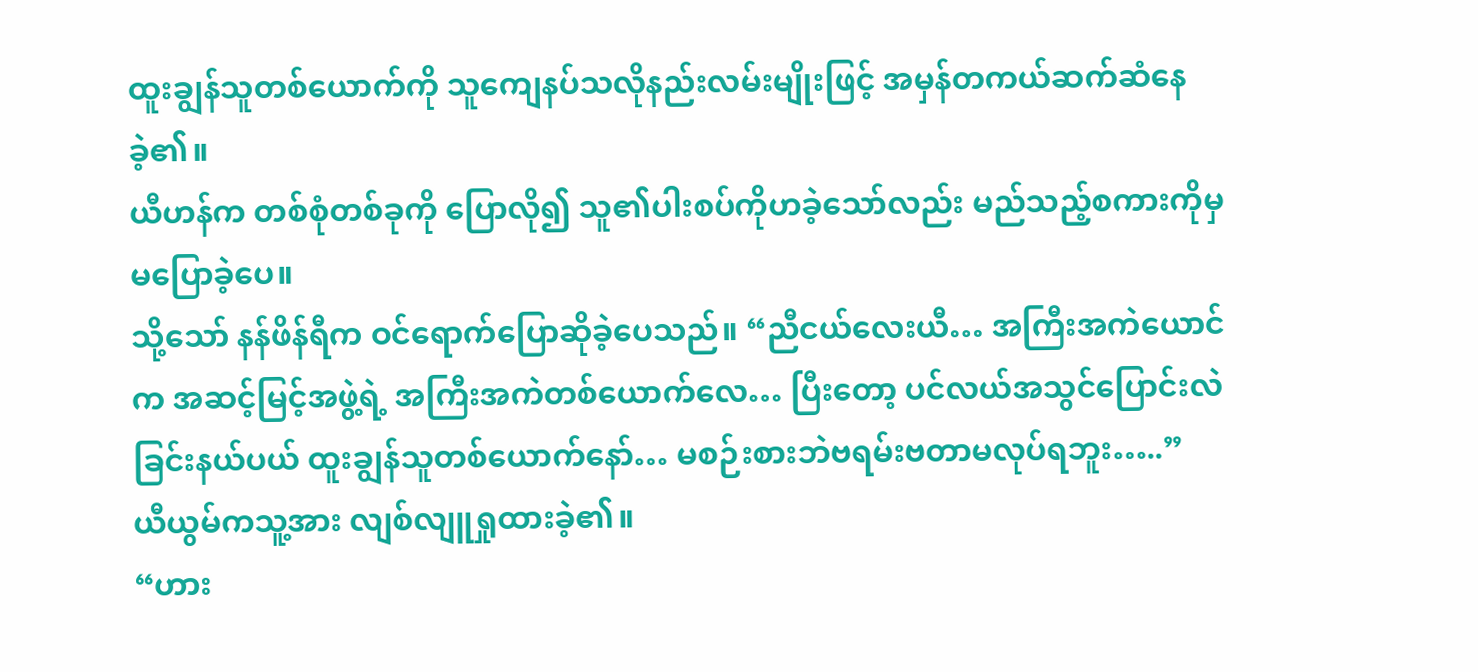ထူးချွန်သူတစ်ယောက်ကို သူကျေနပ်သလိုနည်းလမ်းမျိုးဖြင့် အမှန်တကယ်ဆက်ဆံနေခဲ့၏။
ယီဟန်က တစ်စုံတစ်ခုကို ပြောလို၍ သူ၏ပါးစပ်ကိုဟခဲ့သော်လည်း မည်သည့်စကားကိုမှ မပြောခဲ့ပေ။
သို့သော် နန်ဖိန်ရီက ဝင်ရောက်ပြောဆိုခဲ့ပေသည်။ “ညီငယ်လေးယီ… အကြီးအကဲယောင်က အဆင့်မြင့်အဖွဲ့ရဲ့ အကြီးအကဲတစ်ယောက်လေ… ပြီးတော့ ပင်လယ်အသွင်ပြောင်းလဲခြင်းနယ်ပယ် ထူးချွန်သူတစ်ယောက်နော်… မစဉ်းစားဘဲဗရမ်းဗတာမလုပ်ရဘူး…..”
ယီယွမ်ကသူ့အား လျစ်လျူရှုထားခဲ့၏။
“ဟား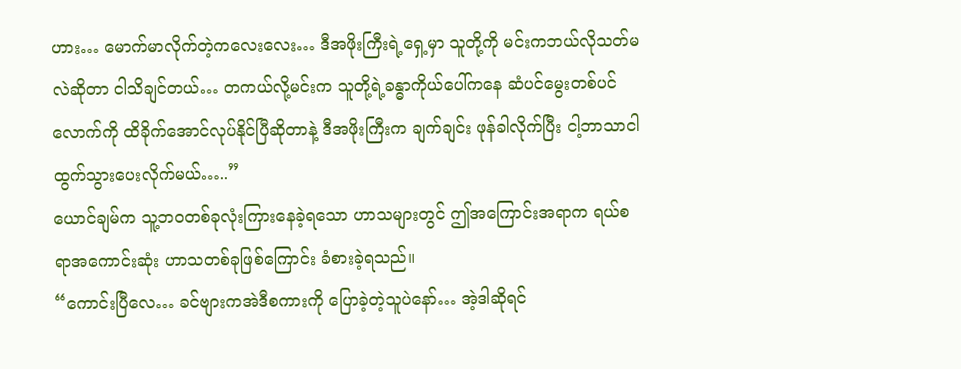ဟား… မောက်မာလိုက်တဲ့ကလေးလေး… ဒီအဖိုးကြီးရဲ့ရှေ့မှာ သူတို့ကို မင်းကဘယ်လိုသတ်မလဲဆိုတာ ငါသိချင်တယ်… တကယ်လို့မင်းက သူတို့ရဲ့ခန္ဓာကိုယ်ပေါ်ကနေ ဆံပင်မွေးတစ်ပင်လောက်ကို ထိခိုက်အောင်လုပ်နိုင်ပြီဆိုတာနဲ့ ဒီအဖိုးကြီးက ချက်ချင်း ဖုန်ခါလိုက်ပြီး ငါ့ဘာသာငါ ထွက်သွားပေးလိုက်မယ်…..”
ယောင်ချမ်က သူ့ဘဝတစ်ခုလုံးကြားနေခဲ့ရသော ဟာသများတွင် ဤအကြောင်းအရာက ရယ်စရာအကောင်းဆုံး ဟာသတစ်ခုဖြစ်ကြောင်း ခံစားခဲ့ရသည်။
“ကောင်းပြီလေ… ခင်ဗျားကအဲဒီစကားကို ပြောခဲ့တဲ့သူပဲနော်… အဲ့ဒါဆိုရင်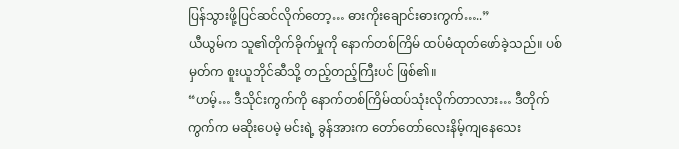ပြန်သွားဖို့ပြင်ဆင်လိုက်တော့… ဓားကိုးချောင်းဓားကွက်…..”
ယီယွမ်က သူ၏တိုက်ခိုက်မှုကို နောက်တစ်ကြိမ် ထပ်မံထုတ်ဖော်ခဲ့သည်။ ပစ်မှတ်က စူးယူဘိုင်ဆီသို့ တည့်တည့်ကြီးပင် ဖြစ်၏။
“ဟမ့်… ဒီသိုင်းကွက်ကို နောက်တစ်ကြိမ်ထပ်သုံးလိုက်တာလား… ဒီတိုက်ကွက်က မဆိုးပေမဲ့ မင်းရဲ့ ခွန်အားက တော်တော်လေးနိမ့်ကျနေသေး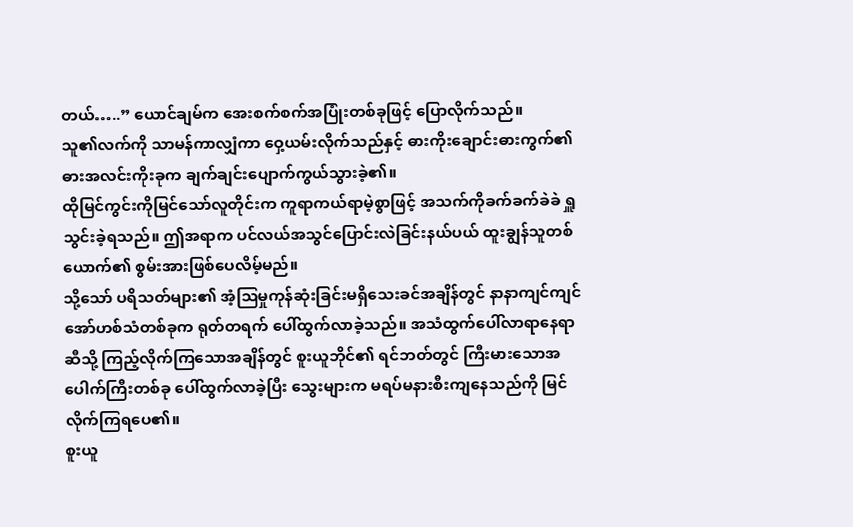တယ်…..” ယောင်ချမ်က အေးစက်စက်အပြုံးတစ်ခုဖြင့် ပြောလိုက်သည်။
သူ၏လက်ကို သာမန်ကာလျှံကာ ဝှေ့ယမ်းလိုက်သည်နှင့် ဓားကိုးချောင်းဓားကွက်၏ ဓားအလင်းကိုးခုက ချက်ချင်းပျောက်ကွယ်သွားခဲ့၏။
ထိုမြင်ကွင်းကိုမြင်သော်လူတိုင်းက ကူရာကယ်ရာမဲ့စွာဖြင့် အသက်ကိုခက်ခက်ခဲခဲ ရှူသွင်းခဲ့ရသည်။ ဤအရာက ပင်လယ်အသွင်ပြောင်းလဲခြင်းနယ်ပယ် ထူးချွန်သူတစ်ယောက်၏ စွမ်းအားဖြစ်ပေလိမ့်မည်။
သို့သော် ပရိသတ်များ၏ အံ့သြမှုကုန်ဆုံးခြင်းမရှိသေးခင်အချိန်တွင် နာနာကျင်ကျင် အော်ဟစ်သံတစ်ခုက ရုတ်တရက် ပေါ်ထွက်လာခဲ့သည်။ အသံထွက်ပေါ်လာရာနေရာဆီသို့ ကြည့်လိုက်ကြသောအချိန်တွင် စူးယူဘိုင်၏ ရင်ဘတ်တွင် ကြီးမားသောအပေါက်ကြီးတစ်ခု ပေါ်ထွက်လာခဲ့ပြီး သွေးများက မရပ်မနားစီးကျနေသည်ကို မြင်လိုက်ကြရပေ၏။
စူးယူ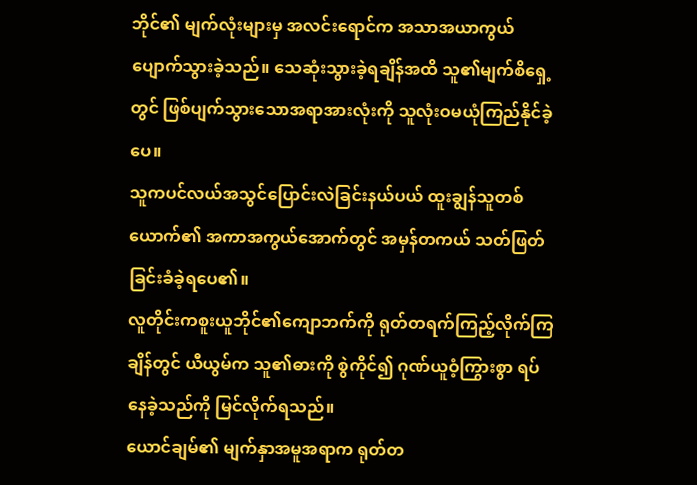ဘိုင်၏ မျက်လုံးများမှ အလင်းရောင်က အသာအယာကွယ်ပျောက်သွားခဲ့သည်။ သေဆုံးသွားခဲ့ရချိန်အထိ သူ၏မျက်စိရှေ့တွင် ဖြစ်ပျက်သွားသောအရာအားလုံးကို သူလုံးဝမယုံကြည်နိုင်ခဲ့ပေ။
သူကပင်လယ်အသွင်ပြောင်းလဲခြင်းနယ်ပယ် ထူးချွန်သူတစ်ယောက်၏ အကာအကွယ်အောက်တွင် အမှန်တကယ် သတ်ဖြတ်ခြင်းခံခဲ့ရပေ၏။
လူတိုင်းကစူးယူဘိုင်၏ကျောဘက်ကို ရုတ်တရက်ကြည့်လိုက်ကြချိန်တွင် ယီယွမ်က သူ၏ဓားကို စွဲကိုင်၍ ဂုဏ်ယူဝံ့ကြွားစွာ ရပ်နေခဲ့သည်ကို မြင်လိုက်ရသည်။
ယောင်ချမ်၏ မျက်နှာအမူအရာက ရုတ်တ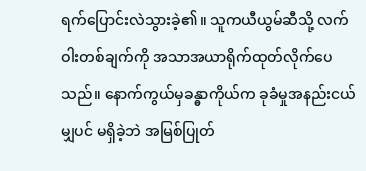ရက်ပြောင်းလဲသွားခဲ့၏။ သူကယီယွမ်ဆီသို့ လက်ဝါးတစ်ချက်ကို အသာအယာရိုက်ထုတ်လိုက်ပေသည်။ နောက်ကွယ်မှခန္ဓာကိုယ်က ခုခံမှုအနည်းငယ်မျှပင် မရှိခဲ့ဘဲ အမြစ်ပြုတ်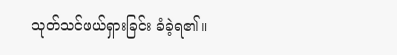သုတ်သင်ဖယ်ရှားခြင်း ခံခဲ့ရ၏။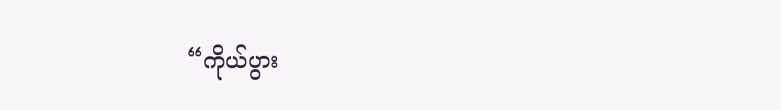“ကိုယ်ပွား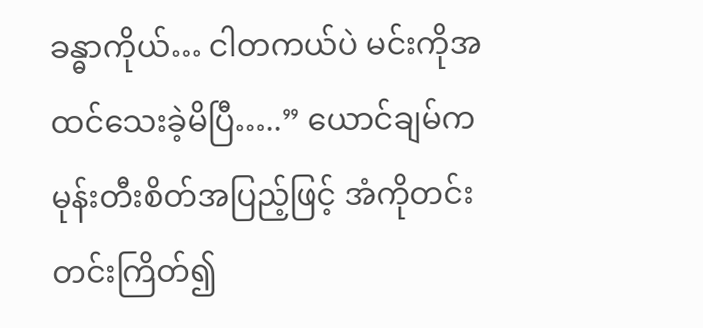ခန္ဓာကိုယ်… ငါတကယ်ပဲ မင်းကိုအထင်သေးခဲ့မိပြီ…..” ယောင်ချမ်က မုန်းတီးစိတ်အပြည့်ဖြင့် အံကိုတင်းတင်းကြိတ်၍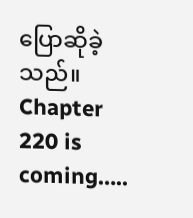ပြောဆိုခဲ့သည်။
Chapter 220 is coming…..